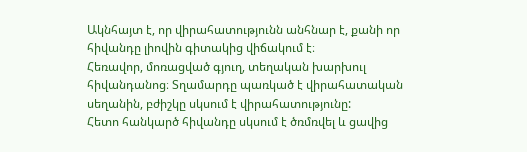Ակնհայտ է, որ վիրահատությունն անհնար է, քանի որ հիվանդը լիովին գիտակից վիճակում է։
Հեռավոր, մոռացված գյուղ, տեղական խարխուլ հիվանդանոց։ Տղամարդը պառկած է վիրահատական սեղանին, բժիշկը սկսում է վիրահատությունը:
Հետո հանկարծ հիվանդը սկսում է ծռմռվել և ցավից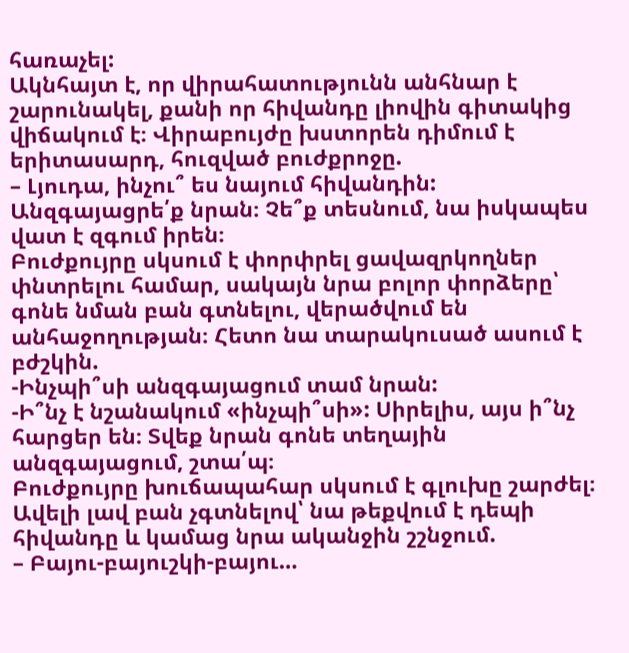հառաչել:
Ակնհայտ է, որ վիրահատությունն անհնար է շարունակել, քանի որ հիվանդը լիովին գիտակից վիճակում է։ Վիրաբույժը խստորեն դիմում է երիտասարդ, հուզված բուժքրոջը.
– Լյուդա, ինչու՞ ես նայում հիվանդին: Անզգայացրե՛ք նրան։ Չե՞ք տեսնում, նա իսկապես վատ է զգում իրեն։
Բուժքույրը սկսում է փորփրել ցավազրկողներ փնտրելու համար, սակայն նրա բոլոր փորձերը՝ գոնե նման բան գտնելու, վերածվում են անհաջողության։ Հետո նա տարակուսած ասում է բժշկին.
-Ինչպի՞սի անզգայացում տամ նրան:
-Ի՞նչ է նշանակում «ինչպի՞սի»: Սիրելիս, այս ի՞նչ հարցեր են։ Տվեք նրան գոնե տեղային անզգայացում, շտա՛պ։
Բուժքույրը խուճապահար սկսում է գլուխը շարժել։ Ավելի լավ բան չգտնելով՝ նա թեքվում է դեպի հիվանդը և կամաց նրա ականջին շշնջում.
– Բայու-բայուշկի-բայու…